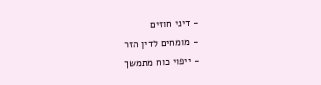- דיני חוזים
- מומחים לדין הזר
- ייפוי כוח מתמשך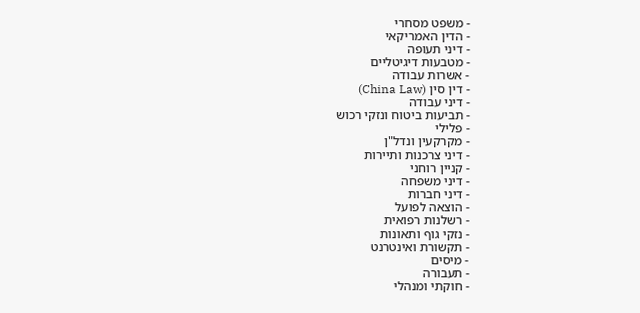- משפט מסחרי
- הדין האמריקאי
- דיני תעופה
- מטבעות דיגיטליים
- אשרות עבודה
- דין סין (China Law)
- דיני עבודה
- תביעות ביטוח ונזקי רכוש
- פלילי
- מקרקעין ונדל"ן
- דיני צרכנות ותיירות
- קניין רוחני
- דיני משפחה
- דיני חברות
- הוצאה לפועל
- רשלנות רפואית
- נזקי גוף ותאונות
- תקשורת ואינטרנט
- מיסים
- תעבורה
- חוקתי ומנהלי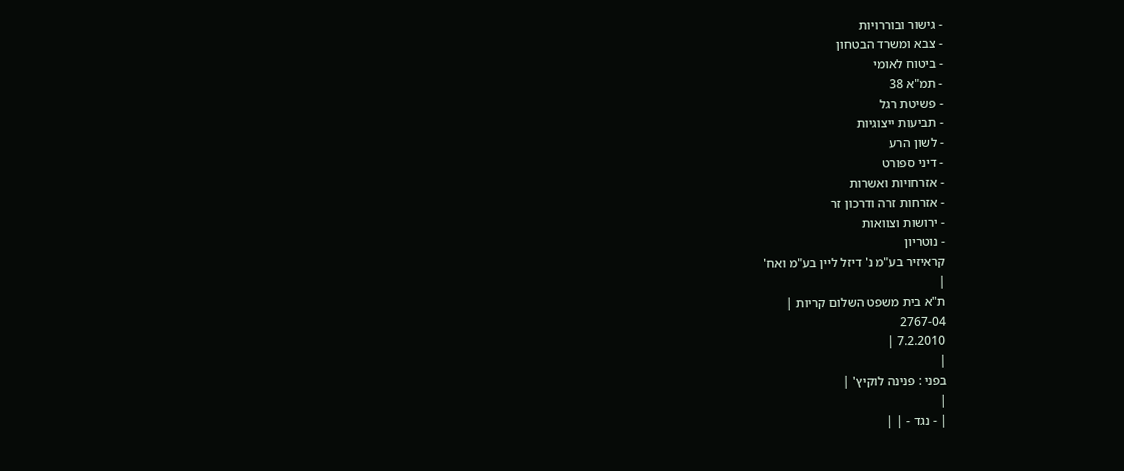- גישור ובוררויות
- צבא ומשרד הבטחון
- ביטוח לאומי
- תמ"א 38
- פשיטת רגל
- תביעות ייצוגיות
- לשון הרע
- דיני ספורט
- אזרחויות ואשרות
- אזרחות זרה ודרכון זר
- ירושות וצוואות
- נוטריון
קראיזיר בע"מ נ' דיזל ליין בע"מ ואח'
|
ת"א בית משפט השלום קריות |
2767-04
7.2.2010 |
|
בפני : פנינה לוקיץ' |
|
| - נגד - | |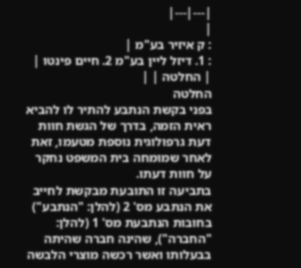|---|---|
|
: ק איזיר בע"מ |
: 1. דיזל ליין בע"מ 2. חיים פינטו |
| החלטה | |
החלטה
בפני בקשת הנתבע להתיר לו להביא ראית הזמה, בדרך של הגשת חוות דעת גרפולוגית נוספת מטעמו, זאת לאחר שמומחה בית המשפט נחקר על חוות דעתו.
בתביעה זו התובעת מבקשת לחייב את הנתבע מס' 2 (להלן: "הנתבע") בחובות הנתבעת מס' 1 (להלן: "החברה"), שהינה חברה שהיתה בבעלותו ואשר רכשה מוצרי הלבשה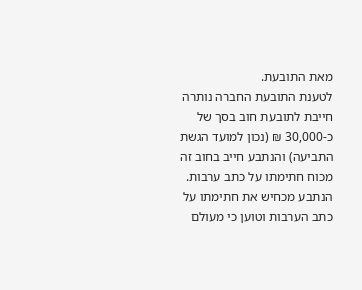מאת התובעת.
לטענת התובעת החברה נותרה חייבת לתובעת חוב בסך של כ-30,000 ₪ (נכון למועד הגשת התביעה) והנתבע חייב בחוב זה מכוח חתימתו על כתב ערבות.
הנתבע מכחיש את חתימתו על כתב הערבות וטוען כי מעולם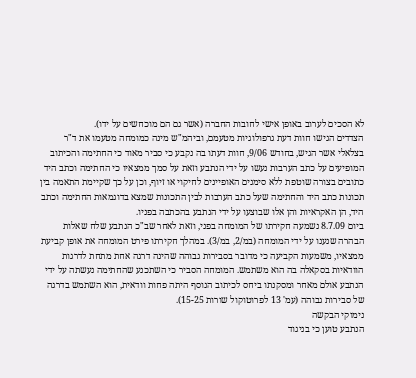לא הסכים לערוב באופן אישי לחובות החברה (אשר גם הם מוכחשים על ידו).
הצדדים הגישו חוות דעת גרפולוגיות מטעמם, וביהמ"ש מינה כמומחה מטעמו את ד"ר בצלאלי אשר הגיש, בחודש 9/06, חוות דעתו בה נקבע כי סביר מאוד כי החתימה והכיתוב המופיעים על כתב הערבות נעשו על ידי הנתבע וזאת על סמך ממצאיו כי החתימה וכתב היד כתובים בצורה שוטפת ללא סימנים האופיינים לחיקוי או זיוף, וכן על כך שקיימת התאמה בין תכונות כתב היד והחתימה שעל כתב הערבות לבין התכונות שמצא בדוגמאות החתימה וכתב היד, הן האקראיות והן אלו שבוצעו על ידי הנתבע בהכתבה בפניו.
ביום 8.7.09 נשמעה חקירתו של המומחה בפני, וזאת לאחר שב"כ הנתבע שלח שאלות הבהרה שנענו על ידי המומחה (במ/2, במ/3). במהלך חקירתו פירט המומחה את אופן קביעת ממצאיו, משמעות הקביעה כי מדובר בסבירות גבוהה שהינה דרגה אחת מתחת לדרגות הוודאיות בסקאלה בה הוא משתמש. המומחה הסביר כי השתכנע שהחתימה נעשתה על ידי הנתבע אולם מאחר ומסקנתו ביחס לכיתוב הנוסף היתה פחות וודאית, הוא השתמש בדרגה של סבירות גבוהה (עמ' 13 לפרוטוקול שורות 15-25).
נימוקי הבקשה
הנתבע טוען כי בניגוד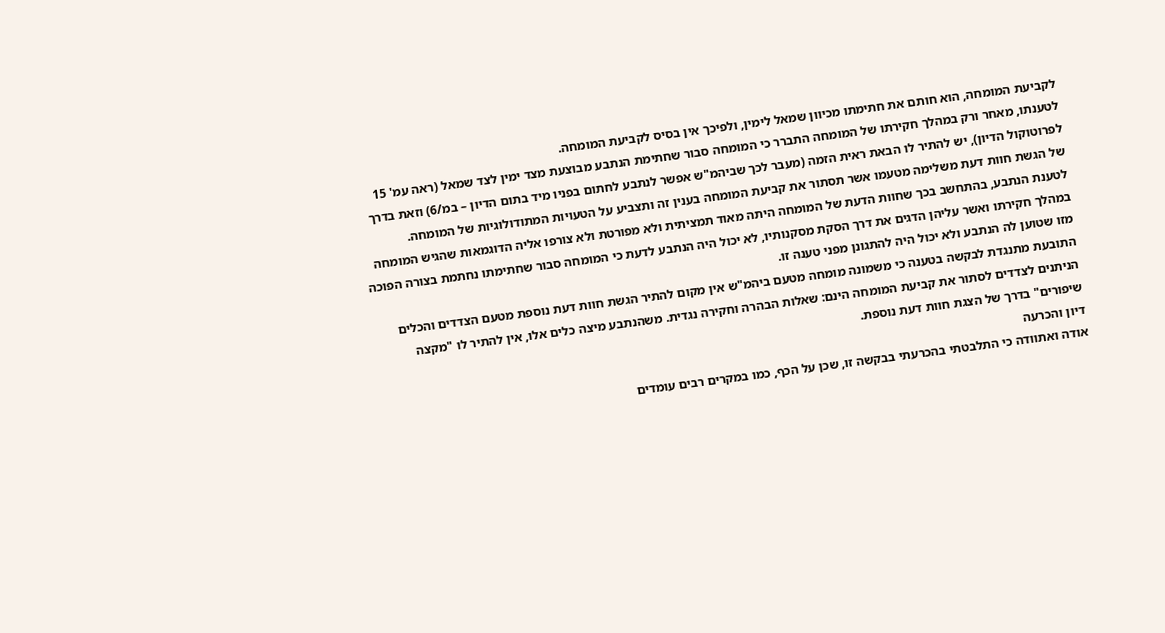לקביעת המומחה, הוא חותם את חתימתו מכיוון שמאל לימין, ולפיכך אין בסיס לקביעת המומחה.
לטענתו, מאחר ורק במהלך חקירתו של המומחה התברר כי המומחה סבור שחתימת הנתבע מבוצעת מצד ימין לצד שמאל (ראה עמ' 15 לפרוטוקול הדיון), יש להתיר לו הבאת ראית הזמה (מעבר לכך שביהמ"ש אפשר לנתבע לחתום בפניו מיד בתום הדיון – במ/6) וזאת בדרך של הגשת חוות דעת משלימה מטעמו אשר תסתור את קביעת המומחה בענין זה ותצביע על הטעויות המתודולוגיות של המומחה.
לטענת הנתבע, בהתחשב בכך שחוות הדעת של המומחה היתה מאוד תמציתית ולא מפורטת ולא צורפו אליה הדוגמאות שהגיש המומחה במהלך חקירתו ואשר עליהן הדגים את דרך הסקת מסקנותיו, לא יכול היה הנתבע לדעת כי המומחה סבור שחתימתו נחתמת בצורה הפוכה מזו שטוען לה הנתבע ולא יכול היה להתגונן מפני טענה זו.
התובעת מתנגדת לבקשה בטענה כי משמונה מומחה מטעם ביהמ"ש אין מקום להתיר הגשת חוות דעת נוספת מטעם הצדדים והכלים הניתנים לצדדים לסתור את קביעת המומחה הינם: שאלות הבהרה וחקירה נגדית. משהנתבע מיצה כלים אלו, אין להתיר לו "מקצה שיפורים" בדרך של הצגת חוות דעת נוספת.
דיון והכרעה
אודה ואתוודה כי התלבטתי בהכרעתי בבקשה זו, שכן על הכף, כמו במקרים רבים עומדים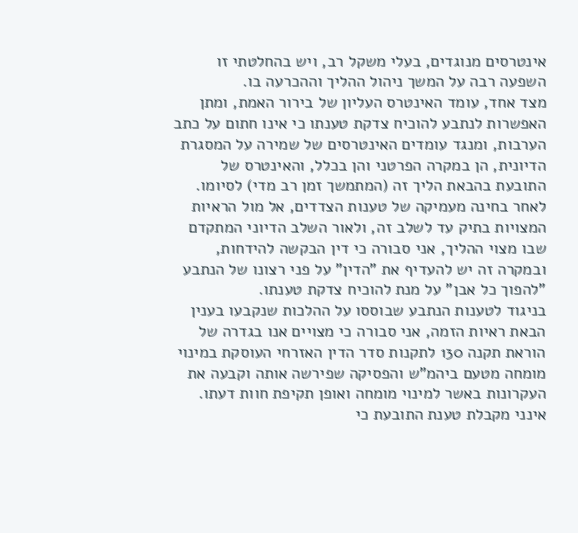אינטרסים מנוגדים, בעלי משקל רב, ויש בהחלטתי זו השפעה רבה על המשך ניהול ההליך וההכרעה בו.
מצד אחד, עומד האינטרס העליון של בירור האמת, ומתן האפשרות לנתבע להוכיח צדקת טענתו כי אינו חתום על כתב הערבות, ומנגד עומדים האינטרסים של שמירה על המסגרת הדיונית, הן במקרה הפרטני והן בכלל, והאינטרס של התובעת בהבאת הליך זה (המתמשך זמן רב מדי) לסיומו.
לאחר בחינה מעמיקה של טענות הצדדים, אל מול הראיות המצויות בתיק עד לשלב זה, ולאור השלב הדיוני המתקדם שבו מצוי ההליך, אני סבורה כי דין הבקשה להידחות, ובמקרה זה יש להעדיף את "הדין" על פני רצונו של הנתבע "להפוך כל אבן" על מנת להוכיח צדקת טענתו.
בניגוד לטענות הנתבע שבוססו על ההלכות שנקבעו בענין הבאת ראיות הזמה, אני סבורה כי מצויים אנו בגדרה של הוראת תקנה 130 לתקנות סדר הדין האזרחי העוסקת במינוי מומחה מטעם ביהמ"ש והפסיקה שפירשה אותה וקבעה את העקרונות באשר למינוי מומחה ואופן תקיפת חוות דעתו. אינני מקבלת טענת התובעת כי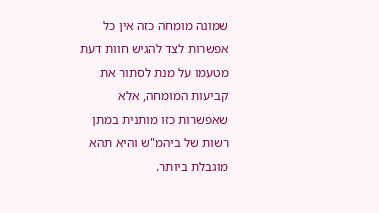שמונה מומחה כזה אין כל אפשרות לצד להגיש חוות דעת מטעמו על מנת לסתור את קביעות המומחה, אלא שאפשרות כזו מותנית במתן רשות של ביהמ"ש והיא תהא מוגבלת ביותר.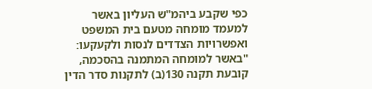כפי שקבע ביהמ"ש העליון באשר למעמד מומחה מטעם בית המשפט ואפשרויות הצדדים לנסות ולקעקעו:
"באשר למומחה המתמנה בהסכמה, קובעת תקנה 130(ב) לתקנות סדר הדין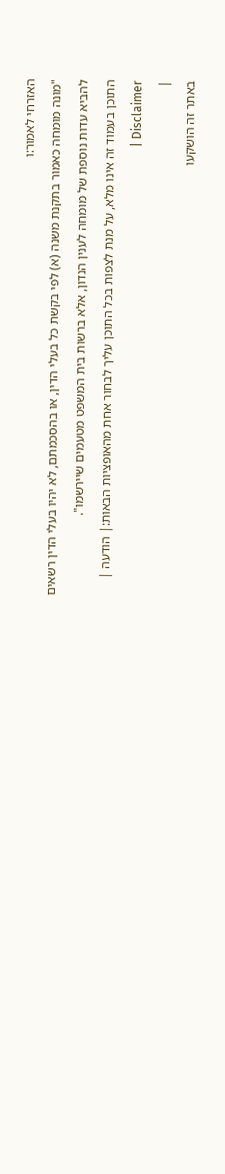האזרחי לאמור:ו
"מונה מומחה כאמור בתקנת משנה (א) לפי בקשת כל בעלי הדין, או בהסכמתם, לא יהיו בעלי הדין רשאים להביא עדות נוספת של מומחה לענין הנדון, אלא ברשות בית המשפט מטעמים שיירשמו".
התוכן בעמוד זה אינו מלא, על מנת לצפות בכל התוכן עליך לבחור אחת מהאופציות הבאות:| הודעה | Disclaimer |
|
באתר זה הושקעו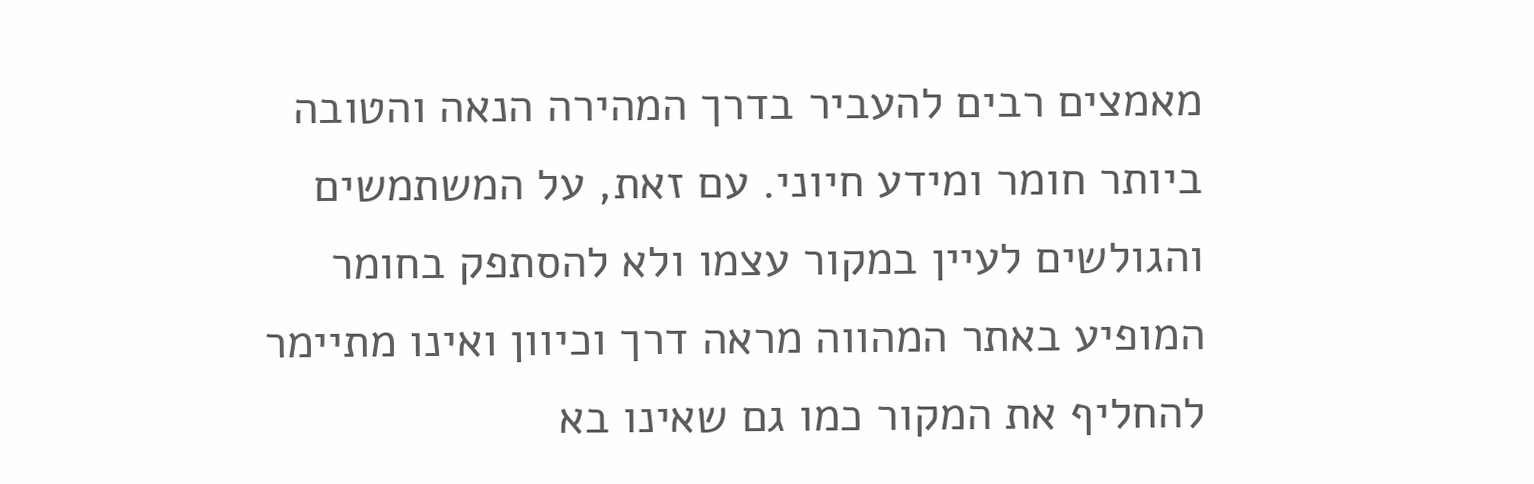מאמצים רבים להעביר בדרך המהירה הנאה והטובה ביותר חומר ומידע חיוני. עם זאת, על המשתמשים והגולשים לעיין במקור עצמו ולא להסתפק בחומר המופיע באתר המהווה מראה דרך וכיוון ואינו מתיימר להחליף את המקור כמו גם שאינו בא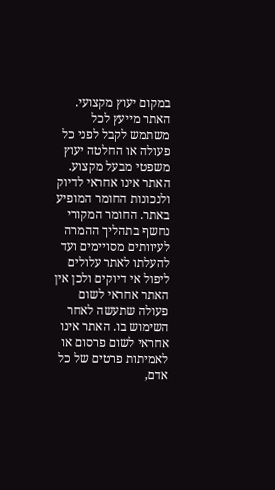במקום יעוץ מקצועי. האתר מייעץ לכל משתמש לקבל לפני כל פעולה או החלטה יעוץ משפטי מבעל מקצוע. האתר אינו אחראי לדיוק ולנכונות החומר המופיע באתר. החומר המקורי נחשף בתהליך ההמרה לעיוותים מסויימים ועד להעלתו לאתר עלולים ליפול אי דיוקים ולכן אין האתר אחראי לשום פעולה שתעשה לאחר השימוש בו. האתר אינו אחראי לשום פרסום או לאמיתות פרטים של כל אדם,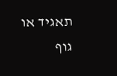תאגיד או גוף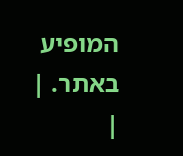המופיע באתר. |
|